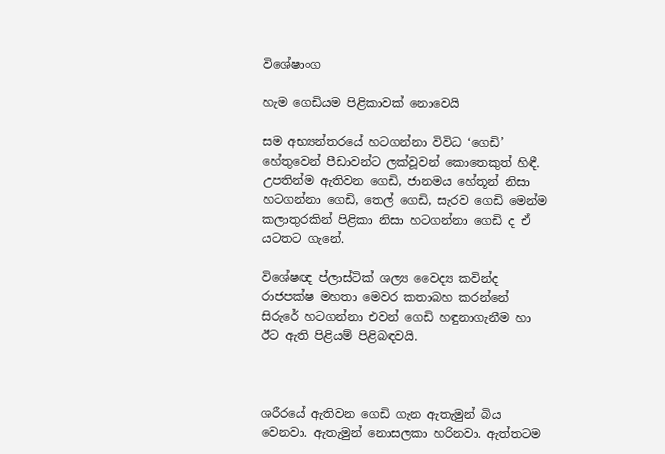විශේෂාංග

හැම ගෙඩියම පිළිකාවක් නොවෙයි

සම අභ්‍යන්තරයේ හටගන්නා විවිධ ‘ගෙඩි’ හේතුවෙන් පීඩාවන්ට ලක්වූවන් කොතෙකුත් හිඳී. උපතින්ම ඇතිවන ගෙඩි, ජානමය හේතූන් නිසා හටගන්නා ගෙඩි, තෙල් ගෙඩි, සැරව ගෙඩි මෙන්ම කලාතුරකින් පිළිකා නිසා හටගන්නා ගෙඩි ද ඒ යටතට ගැනේ.

විශේෂඥ ප්ලාස්ටික් ශල්‍ය වෛද්‍ය කවින්ද රාජපක්ෂ මහතා මෙවර කතාබහ කරන්නේ සිරුරේ හටගන්නා එවන් ගෙඩි හඳුනාගැනීම හා ඊට ඇති පිළියම් පිළිබඳවයි.



ශරීරයේ ඇතිවන ගෙඩි ගැන ඇතැමුන් බිය වෙනවා. ඇතැමුන් නොසලකා හරිනවා. ඇත්තටම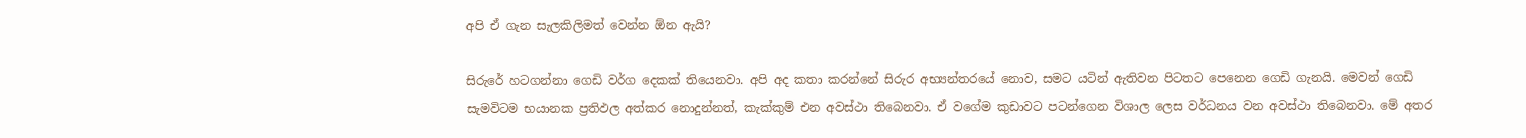අපි ඒ ගැන සැලකිලිමත් වෙන්න ඕන ඇයි?

සිරුරේ හටගන්නා ගෙඩි වර්ග දෙකක් තියෙනවා. අපි අද කතා කරන්නේ සිරුර අභ්‍යන්තරයේ නොව, සමට යටින් ඇතිවන පිටතට පෙනෙන ගෙඩි ගැනයි. මෙවන් ගෙඩි සැමවිටම භයානක ප්‍රතිඵල අත්කර නොදුන්නත්, කැක්කුම් එන අවස්ථා තිබෙනවා. ඒ වගේම කුඩාවට පටන්ගෙන විශාල ලෙස වර්ධනය වන අවස්ථා තිබෙනවා. මේ අතර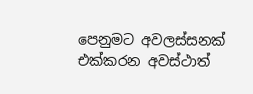පෙනුමට අවලස්සනක් එක්කරන අවස්ථාත්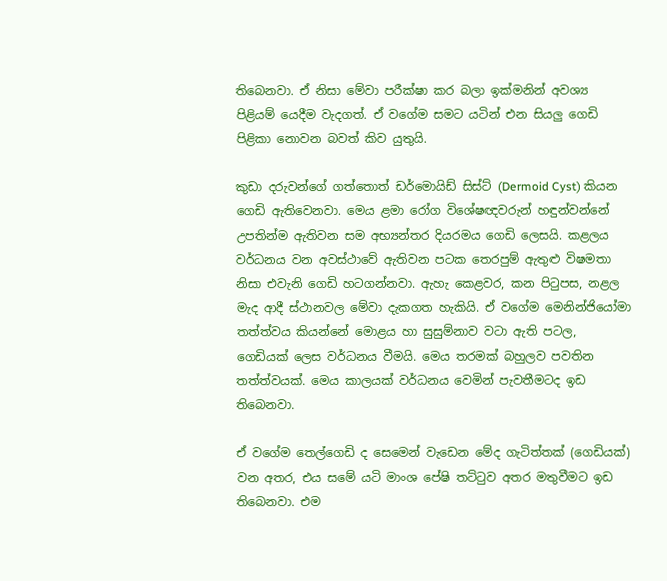තිබෙනවා. ඒ නිසා මේවා පරීක්ෂා කර බලා ඉක්මනින් අවශ්‍ය පිළියම් යෙදීම වැදගත්. ඒ වගේම සමට යටින් එන සියලු ගෙඩි පිළිකා නොවන බවත් කිව යුතුයි.

කුඩා දරුවන්ගේ ගත්තොත් ඩර්මොයිඩ් සිස්ට් (Dermoid Cyst) කියන ගෙඩි ඇතිවෙනවා. මෙය ළමා රෝග විශේෂඥවරුන් හඳුන්වන්නේ උපතින්ම ඇතිවන සම අභ්‍යන්තර දියරමය ගෙඩි ලෙසයි. කළලය වර්ධනය වන අවස්ථාවේ ඇතිවන පටක තෙරපුම් ඇතුළු විෂමතා නිසා එවැනි ගෙඩි හටගන්නවා. ඇහැ කෙළවර, කන පිටුපස, නළල මැද ආදී ස්ථානවල මේවා දැකගත හැකියි. ඒ වගේම මෙනින්ජියෝමා තත්ත්වය කියන්නේ මොළය හා සුසුම්නාව වටා ඇති පටල, ගෙඩියක් ලෙස වර්ධනය වීමයි. මෙය තරමක් බහුලව පවතින තත්ත්වයක්. මෙය කාලයක් වර්ධනය වෙමින් පැවතීමටද ඉඩ තිබෙනවා.

ඒ වගේම තෙල්ගෙඩි ද සෙමෙන් වැඩෙන මේද ගැටිත්තක් (ගෙඩියක්) වන අතර, එය සමේ යටි මාංශ පේෂි තට්ටුව අතර මතුවීමට ඉඩ තිබෙනවා. එම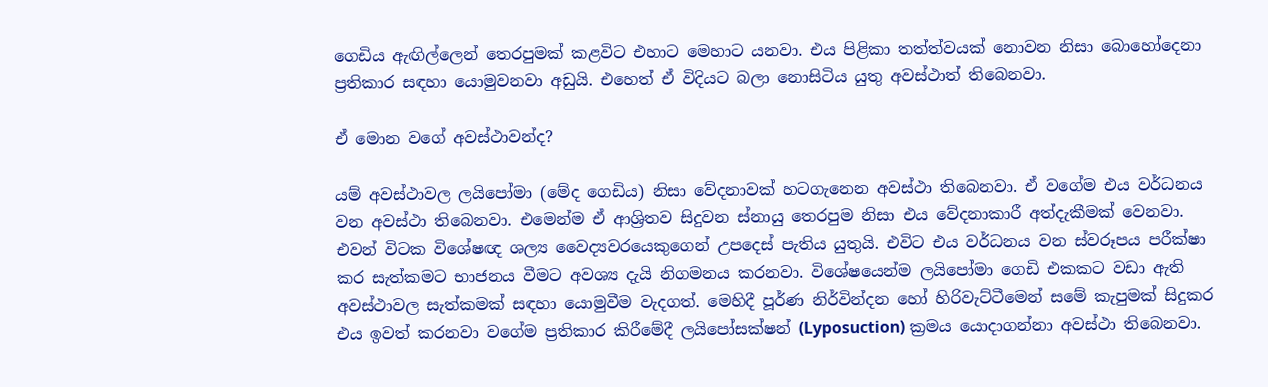ගෙඩිය ඇඟිල්ලෙන් තෙරපුමක් කළවිට එහාට මෙහාට යනවා. එය පිළිකා තත්ත්වයක් නොවන නිසා බොහෝදෙනා ප්‍රතිකාර සඳහා යොමුවනවා අඩුයි. එහෙත් ඒ විදියට බලා නොසිටිය යුතු අවස්ථාත් තිබෙනවා.

ඒ මොන වගේ අවස්ථාවන්ද?

යම් අවස්ථාවල ලයිපෝමා (මේද ගෙඩිය) නිසා වේදනාවක් හටගැනෙන අවස්ථා තිබෙනවා. ඒ වගේම එය වර්ධනය වන අවස්ථා තිබෙනවා. එමෙන්ම ඒ ආශ්‍රිතව සිදුවන ස්නායු තෙරපුම නිසා එය වේදනාකාරී අත්දැකීමක් වෙනවා. එවන් විටක විශේෂඥ ශල්‍ය වෛද්‍යවරයෙකුගෙන් උපදෙස් පැතිය යුතුයි. එවිට එය වර්ධනය වන ස්වරූපය පරීක්ෂා කර සැත්කමට භාජනය වීමට අවශ්‍ය දැයි නිගමනය කරනවා. විශේෂයෙන්ම ලයිපෝමා ගෙඩි එකකට වඩා ඇති අවස්ථාවල සැත්කමක් සඳහා යොමුවීම වැදගත්. මෙහිදී පූර්ණ නිර්වින්දන හෝ හිරිවැට්ටීමෙන් සමේ කැපුමක් සිදුකර එය ඉවත් කරනවා වගේම ප්‍රතිකාර කිරීමේදී ලයිපෝසක්ෂන් (Lyposuction) ක්‍රමය යොදාගන්නා අවස්ථා තිබෙනවා.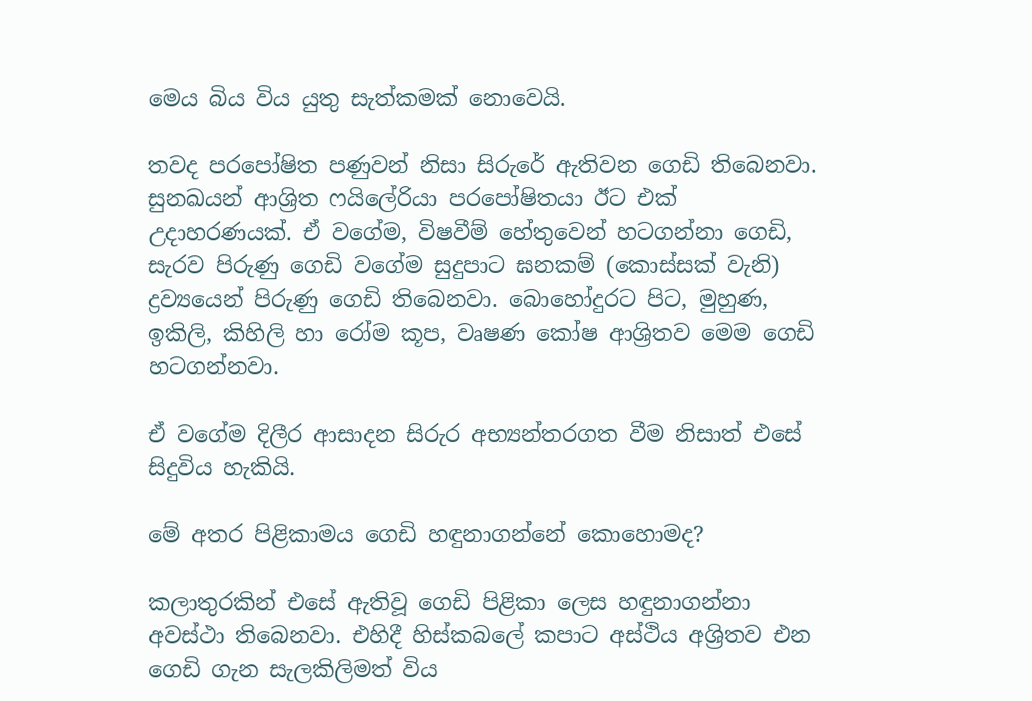මෙය බිය විය යුතු සැත්කමක් නොවෙයි.

තවද පරපෝෂිත පණුවන් නිසා සිරුරේ ඇතිවන ගෙඩි තිබෙනවා. සුනඛයන් ආශ්‍රිත ෆයිලේරියා පරපෝෂිතයා ඊට එක් උදාහරණයක්. ඒ වගේම, විෂවීම් හේතුවෙන් හටගන්නා ගෙඩි, සැරව පිරුණු ගෙඩි වගේම සුදුපාට ඝනකම් (කොස්සක් වැනි) ද්‍රව්‍යයෙන් පිරුණු ගෙඩි තිබෙනවා. බොහෝදුරට පිට, මුහුණ, ඉකිලි, කිහිලි හා රෝම කූප, වෘෂණ කෝෂ ආශ්‍රිතව මෙම ගෙඩි හටගන්නවා.

ඒ වගේම දිලීර ආසාදන සිරුර අභ්‍යන්තරගත වීම නිසාත් එසේ සිදුවිය හැකියි.

මේ අතර පිළිකාමය ගෙඩි හඳුනාගන්නේ කොහොමද?

කලාතුරකින් එසේ ඇතිවූ ගෙඩි පිළිකා ලෙස හඳුනාගන්නා අවස්ථා තිබෙනවා. එහිදී හිස්කබලේ කපාට අස්ථිය අශ්‍රිතව එන ගෙඩි ගැන සැලකිලිමත් විය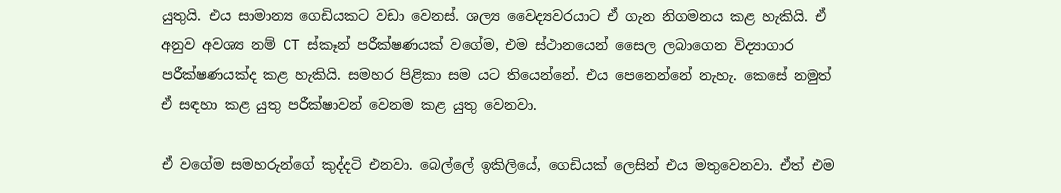යුතුයි. එය සාමාන්‍ය ගෙඩියකට වඩා වෙනස්. ශල්‍ය වෛද්‍යවරයාට ඒ ගැන නිගමනය කළ හැකියි. ඒ අනුව අවශ්‍ය නම් CT ස්කෑන් පරීක්ෂණයක් වගේම, එම ස්ථානයෙන් සෛල ලබාගෙන විද්‍යාගාර පරීක්ෂණයක්ද කළ හැකියි. සමහර පිළිකා සම යට තියෙන්නේ. එය පෙනෙන්නේ නැහැ. කෙසේ නමුත් ඒ සඳහා කළ යුතු පරීක්ෂාවන් වෙනම කළ යුතු වෙනවා.

ඒ වගේම සමහරුන්ගේ කුද්දටි එනවා. බෙල්ලේ ඉකිලියේ, ගෙඩියක් ලෙසින් එය මතුවෙනවා. ඒත් එම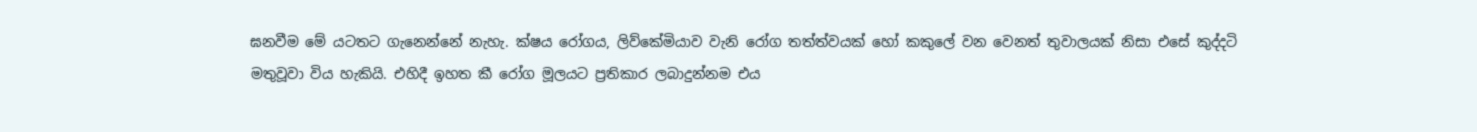ඝනවීම මේ යටතට ගැනෙන්නේ නැහැ. ක්ෂය රෝගය, ලිව්කේමියාව වැනි රෝග තත්ත්වයක් හෝ කකුලේ වන වෙනත් තුවාලයක් නිසා එසේ කුද්දටි මතුවූවා විය හැකියි. එහිදී ඉහත කී රෝග මූලයට ප්‍රතිකාර ලබාදුන්නම එය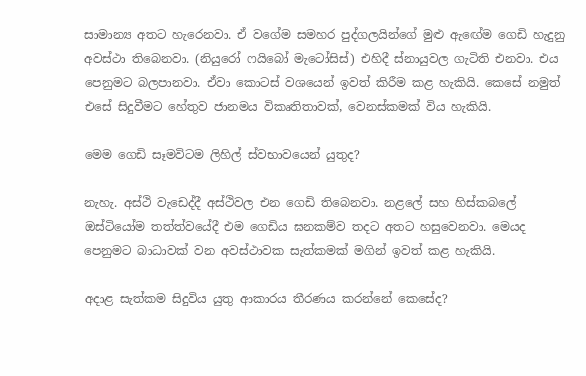සාමාන්‍ය අතට හැරෙනවා. ඒ වගේම සමහර පුද්ගලයින්ගේ මුළු ඇඟේම ගෙඩි හැදුනු අවස්ථා තිබෙනවා. (නියුරෝ ෆයිබෝ මැටෝසිස්) එහිදී ස්නායුවල ගැටිති එනවා. එය පෙනුමට බලපානවා. ඒවා කොටස් වශයෙන් ඉවත් කිරීම කළ හැකියි. කෙසේ නමුත් එසේ සිදුවීමට හේතුව ජානමය විකෘතිතාවක්, වෙනස්කමක් විය හැකියි.

මෙම ගෙඩි සෑමවිටම ලිහිල් ස්වභාවයෙන් යුතුද?

නැහැ. අස්ථි වැඩෙද්දී අස්ථිවල එන ගෙඩි තිබෙනවා. නළලේ සහ හිස්කබලේ ඔස්ටියෝම තත්ත්වයේදී එම ගෙඩිය ඝනකම්ව තදට අතට හසුවෙනවා. මෙයද පෙනුමට බාධාවක් වන අවස්ථාවක සැත්කමක් මගින් ඉවත් කළ හැකියි.

අදාළ සැත්කම සිදුවිය යුතු ආකාරය තීරණය කරන්නේ කෙසේද?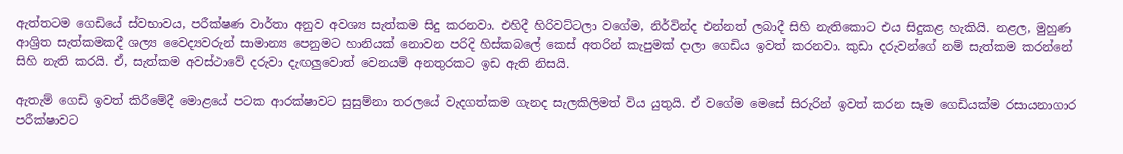ඇත්තටම ගෙඩියේ ස්වභාවය, පරීක්ෂණ වාර්තා අනුව අවශ්‍ය සැත්කම සිදු කරනවා. එහිදී හිරිවට්ටලා වගේම, නිර්වින්ද එන්නත් ලබාදී සිහි නැතිකොට එය සිදුකළ හැකියි. නළල, මුහුණ ආශ්‍රිත සැත්කමකදී ශල්‍ය වෛද්‍යවරුන් සාමාන්‍ය පෙනුමට හානියක් නොවන පරිදි හිස්කබලේ කෙස් අතරින් කැපුමක් දාලා ගෙඩිය ඉවත් කරනවා. කුඩා දරුවන්ගේ නම් සැත්කම කරන්නේ සිහි නැති කරයි. ඒ, සැත්කම අවස්ථාවේ දරුවා දැඟලුවොත් වෙනයම් අනතුරකට ඉඩ ඇති නිසයි.

ඇතැම් ගෙඩි ඉවත් කිරීමේදී මොළයේ පටක ආරක්ෂාවට සුසුම්නා තරලයේ වැදගත්කම ගැනද සැලකිලිමත් විය යුතුයි. ඒ වගේම මෙසේ සිරුරින් ඉවත් කරන සෑම ගෙඩියක්ම රසායනාගාර පරීක්ෂාවට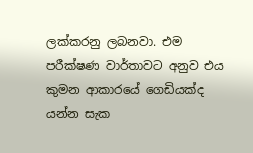ලක්කරනු ලබනවා. එම පරීක්ෂණ වාර්තාවට අනුව එය කුමන ආකාරයේ ගෙඩියක්ද යන්න සැක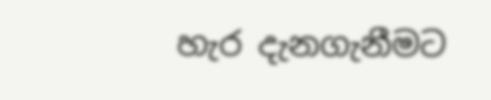හැර දැනගැනීමට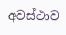අවස්ථාව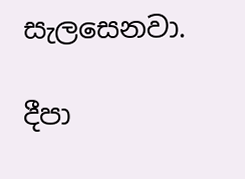සැලසෙනවා.

දීපා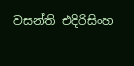වසන්ති එදිරිසිංහ